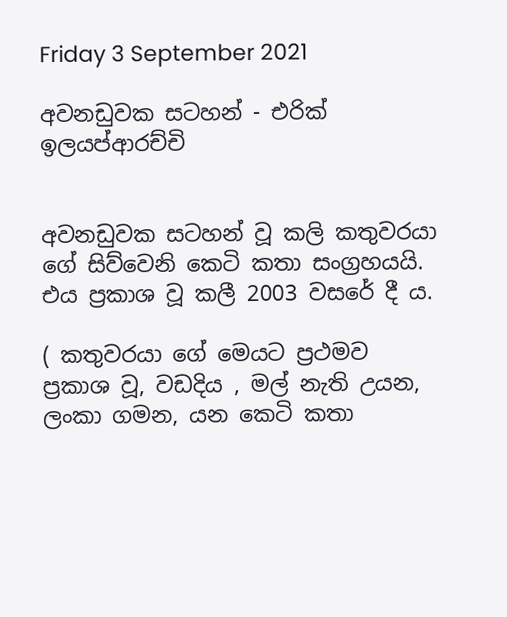Friday 3 September 2021

අවනඩුවක සටහන් - එරික් ඉලයප්ආරච්චි


අවනඩුවක සටහන් වූ කලි කතුවරයා ගේ සිව්වෙනි කෙටි කතා සංග්‍රහයයි. එය ප්‍රකාශ වූ කලී 2003 වසරේ දී ය.

( කතුවරයා ගේ මෙයට ප්‍රථමව  ප්‍රකාශ වූ, වඩදිය , මල් නැති උයන, ලංකා ගමන, යන කෙටි කතා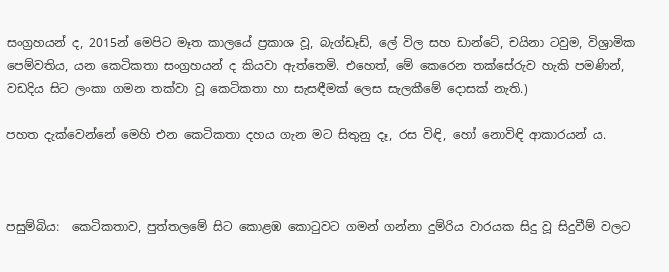සංග්‍රහයන් ද, 2015න් මෙපිට මෑත කාලයේ ප්‍රකාශ වූ, බැග්ඩෑඩ්, ලේ විල සහ ඩාන්ටේ, චයිනා ටවුම, විශ්‍රාමික පෙම්වතිය, යන කෙටිකතා සංග්‍රහයන් ද කියවා ඇත්තෙමි. එහෙත්, මේ කෙරෙන තක්සේරුව හැකි පමණින්, වඩදිය සිට ලංකා ගමන තක්වා වූ කෙටිකතා හා සැසඳීමක් ලෙස සැලකීමේ දොසක් නැති.)

පහත දැක්වෙන්නේ මෙහි එන කෙටිකතා දහය ගැන මට සිතුනු දෑ, රස විඳි, හෝ නොවිඳි ආකාරයන් ය.



පසුම්බිය:  කෙටිකතාව, පුත්තලමේ සිට කොළඹ කොටුවට ගමන් ගන්නා දුම්රිය වාරයක සිදු වූ සිදුවීම් වලට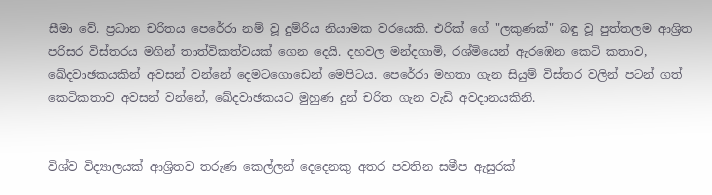සීමා වේ. ප්‍රධාන චරිතය පෙරේරා නම් වූ දුම්රිය නියාමක වරයෙකි. එරික් ගේ "ලකුණක්" බඳු වූ පුත්තලම ආශ්‍රිත පරිසර විස්තරය මගින් තාත්විකත්වයක් ගෙන දෙයි. දහවල මන්දගාමි, රශ්මියෙන් ඇරඹෙන කෙටි කතාව, ඛේදවාඡකයකින් අවසන් වන්නේ දෙමටගොඩෙන් මෙපිටය. පෙරේරා මහතා ගැන සියුම් විස්තර වලින් පටන් ගත් කෙටිකතාව අවසන් වන්නේ, ඛේදවාඡකයට මුහුණ දුන් චරිත ගැන වැඩි අවදානයකිනි.


විශ්ව විද්‍යාලයක් ආශ්‍රිතව තරුණ කෙල්ලන් දෙදෙනකු අතර පවතින සමීප ඇසුරක්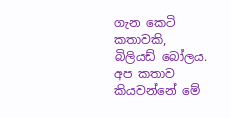ගැන කෙටි කතාවකි, බිලියඩ් බෝලය. අප කතාව කියවන්නේ මේ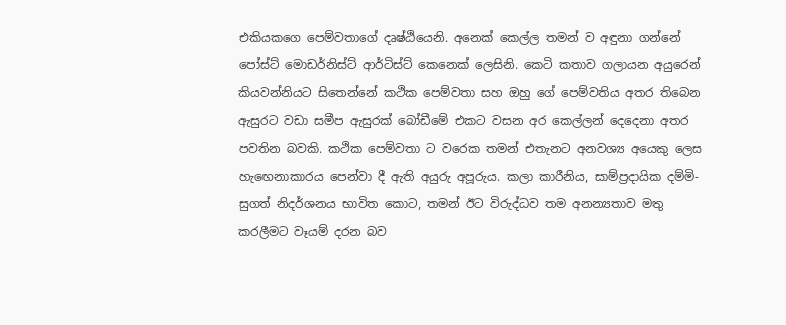එකියකගෙ පෙම්වතාගේ දෘෂ්ඨියෙනි. අනෙක් කෙල්ල තමන් ව අඳුනා ගන්නේ පෝස්ට් මොඩර්නිස්ට් ආර්ටිස්ට් කෙනෙක් ලෙසිනි. කෙටි කතාව ගලායන අයුරෙන් කියවන්නියට සිතෙන්නේ කථික පෙම්වතා සහ ඔහු ගේ පෙම්වතිය අතර තිබෙන ඇසුරට වඩා සමීප ඇසුරක් බෝඩීමේ එකට වසන අර කෙල්ලන් දෙදෙනා අතර පවතින බවකි. කථික පෙම්වතා ට වරෙක තමන් එතැනට අනවශ්‍ය අයෙකු ලෙස හැඟෙනාකාරය පෙන්වා දී ඇති අයුරු අපූරුය. කලා කාරීනිය, සාම්ප්‍රදායික දම්මි-සුගත් නිදර්ශනය භාවිත කොට, තමන් ඊට විරුද්ධව තම අනන්‍යතාව මතු කරලීමට වෑයම් දරන බව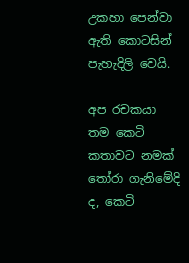උකහා පෙන්වා ඇති කොටසින් පැහැදිලි වෙයි.

අප රචකයා තම කෙටි කතාවට නමක් තෝරා ගැනිමේදි ද, කෙටි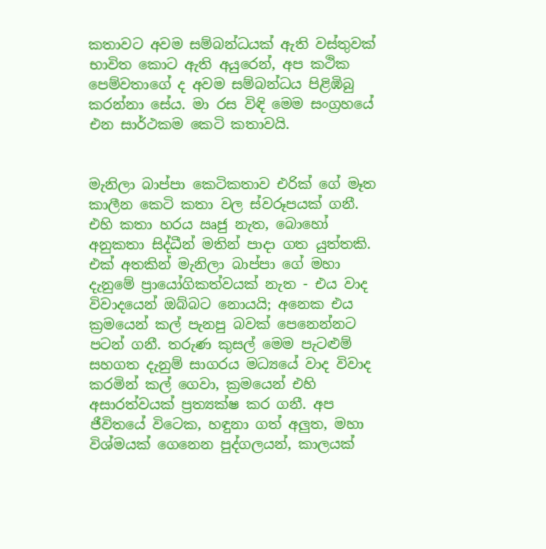කතාවට අවම සම්බන්ධයක් ඇති වස්තුවක් භාවිත කොට ඇති අයුරෙන්, අප කථික පෙම්වතාගේ ද අවම සම්බන්ධය පිළිඹිබු කරන්නා සේය. මා රස විඳි මෙම සංග්‍රහයේ එන සාර්ථකම කෙටි කතාවයි.


මැනිලා බාප්පා කෙටිකතාව එරික් ගේ මෑත කාලීන කෙටි කතා වල ස්වරූපයක් ගනී. එහි කතා හරය ඍජු නැත, බොහෝ අනුකතා සිද්ධීන් මතින් පාදා ගත යුත්තකි. එක් අතකින් මැනිලා බාප්පා ගේ මහා දැනුමේ ප්‍රායෝගිකත්වයක් නැත - එය වාද විවාදයෙන් ඔබ්බට නොයයි; අනෙක එය ක්‍රමයෙන් කල් පැනපු බවක් පෙනෙන්නට පටන් ගනී. තරුණ කුසල් මෙම පැටළුම් සහගත දැනුම් සාගරය මධ්‍යයේ වාද විවාද කරමින් කල් ගෙවා, ක්‍රමයෙන් එහි අසාරත්වයක් ප්‍රත්‍යක්ෂ කර ගනී. අප ජීවිතයේ විටෙක, හඳුනා ගත් අලුත, මහා විශ්මයක් ගෙනෙන පුද්ගලයන්, කාලයක්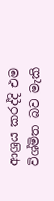ආශ්‍රය කරද්දි එම විශ්මිත බව මැකි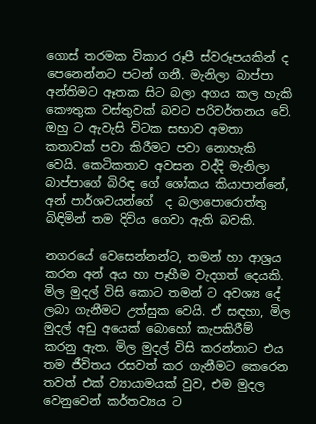ගොස් තරමක විකාර රූපී ස්වරූපයකින් ද පෙනෙන්නට පටන් ගනී. මැනිලා බාප්පා අන්තිමට ඈතක සිට බලා අගය කල හැකි කෞතුක වස්තුවක් බවට පරිවර්තනය වේ. ඔහු ට ඇවැසි විටක සභාව අමතා කතාවක් පවා කිරීමට පවා නොහැකි වෙයි. කෙටිකතාව අවසන වද්දි මැනිලා බාප්පාගේ බිරිඳ ගේ ශෝකය කියාපාන්නේ, අන් පාර්ශවයන්ගේ  ද බලාපොරොත්තු බිඳිමින් තම දිවිය ගෙවා ඇති බවකි.

නගරයේ වෙසෙන්නන්ට, තමන් හා ආශ්‍රය කරන අන් අය හා පෑහීම වැදගත් දෙයකි. මිල මුදල් විසි කොට තමන් ට අවශ්‍ය දේ ලබා ගැනීමට උත්සුක වෙයි. ඒ සඳහා, මිල මුදල් අඩු අයෙක් බොහෝ කැපකිරීම් කරනු ඇත. මිල මුදල් විසි කරන්නාට එය තම ජීවිතය රසවත් කර ගැනීමට කෙරෙන තවත් එක් ව්‍යායාමයක් වුව, එම මුදල වෙනුවෙන් කර්තව්‍යය ට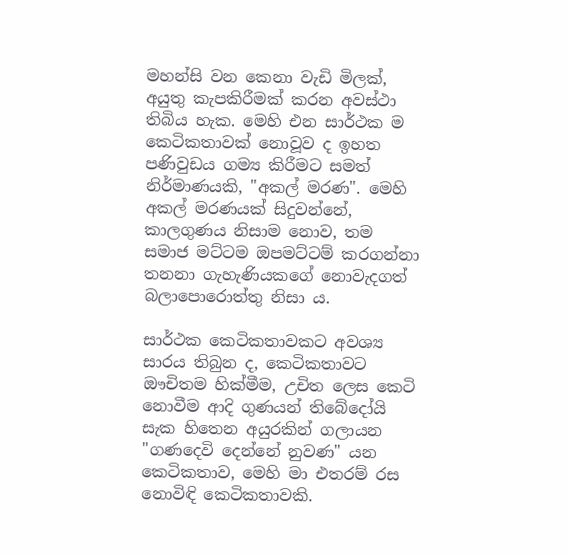මහන්සි වන කෙනා වැඩි මිලක්, අයුතු කැපකිරීමක් කරන අවස්ථා තිබිය හැක. මෙහි එන සාර්ථක ම කෙටිකතාවක් නොවූව ද ඉහත පණිවුඩය ගම්‍ය කිරීමට සමත් නිර්මාණයකි, "අකල් මරණ". මෙහි අකල් මරණයක් සිදුවන්නේ, කාලගුණය නිසාම නොව, තම සමාජ මට්ටම ඔපමට්ටම් කරගන්නා තනනා ගැහැණියකගේ නොවැදගත් බලාපොරොත්තු නිසා ය.

සාර්ථක කෙටිකතාවකට අවශ්‍ය සාරය තිබුන ද, කෙටිකතාවට ඖචිතම හික්මීම, උචිත ලෙස කෙටි නොවීම ආදි ගුණයන් තිබේදෝයි සැක හිතෙන අයුරකින් ගලායන "ගණදෙවි දෙන්නේ නුවණ" යන කෙටිකතාව, මෙහි මා එතරම් රස නොවිඳි කෙටිකතාවකි.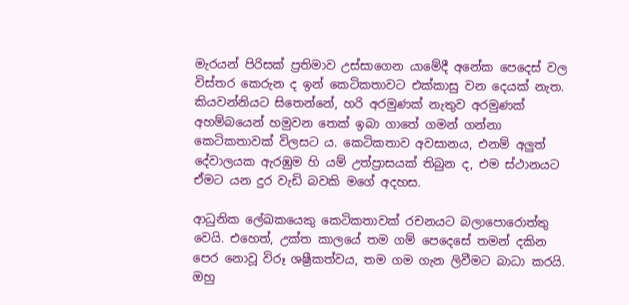මැරයන් පිරිසක් ප්‍රතිමාව උස්සාගෙන යාමේදී අනේක පෙදෙස් වල විස්තර කෙරුන ද ඉන් කෙටිකතාවට එක්කාසු වන දෙයක් නැත. කියවන්නියට සිතෙන්නේ, හරි අරමුණක් නැතුව අරමුණක් අහම්බයෙන් හමුවන තෙක් ඉබා ගාතේ ගමන් ගන්නා කෙටිකතාවක් විලසට ය. කෙටිකතාව අවසානය, එනම් අලුත් දේවාලයක ඇරඹුම හි යම් උත්ප්‍රාසයක් තිබුන ද, එම ස්ථානයට ඒමට යන දුර වැඩි බවකි මගේ අදහස.

ආධුනික ලේඛකයෙකු කෙටිකතාවක් රචනයට බලාපොරොත්තු වෙයි. එහෙත්, උක්ත කාලයේ තම ගම් පෙදෙසේ තමන් දකින පෙර නොවූ විරූ ශෂ්‍රීකත්වය, තම ගම ගැන ලිවීමට බාධා කරයි. ඔහු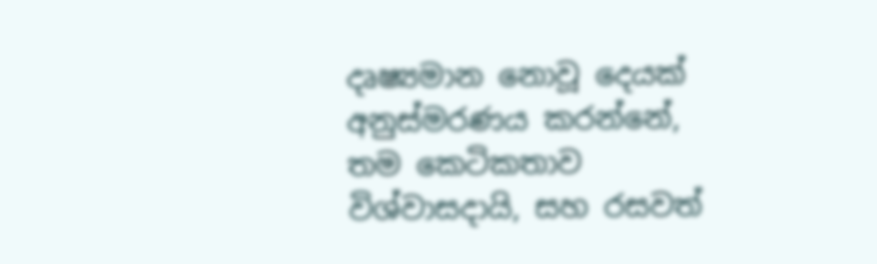දෘ‍ෂ්‍යමාන නොවූ දෙයක් අනුස්මරණය කරන්නේ, තම කෙටිකතාව විශ්වාසදායි, සහ රසවත්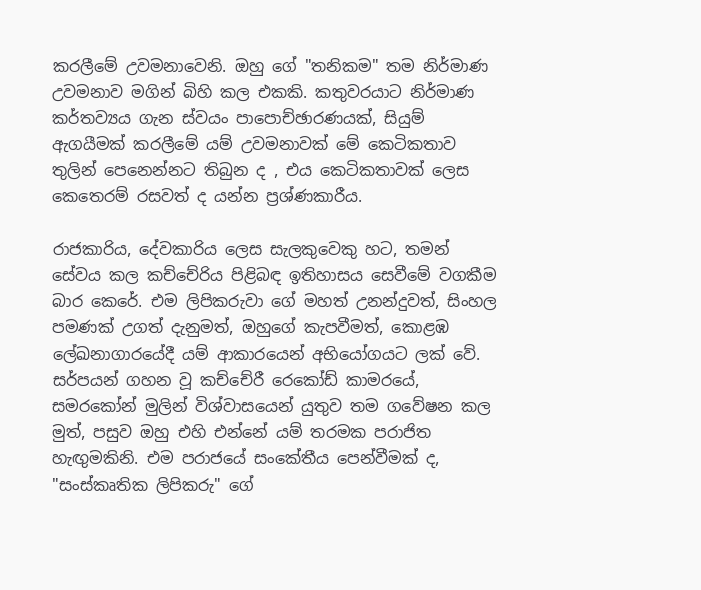කරලීමේ උවමනාවෙනි. ඔහු ගේ "තනිකම" තම නිර්මාණ උවමනාව මගින් බිහි කල එකකි. කතුවරයාට නිර්මාණ කර්තව්‍යය ගැන ස්වයං පාපොච්ඡාරණයක්, සියුම් ඇගයීමක් කරලීමේ යම් උවමනාවක් මේ කෙටිකතාව තුලින් පෙනෙන්නට තිබුන ද , එය කෙටිකතාවක් ලෙස කෙතෙරම් රසවත් ද යන්න ප්‍රශ්ණකාරීය.

රාජකාරිය, දේවකාරිය ලෙස සැලකුවෙකු හට, තමන් සේවය කල කච්චේරිය පිළිබඳ ඉතිහාසය සෙවීමේ වගකීම බාර කෙරේ. එම ලිපිකරුවා ගේ මහත් උනන්දුවත්, සිංහල පමණක් උගත් දැනුමත්, ඔහුගේ කැපවීමත්, කොළඹ ලේඛනාගාරයේදී යම් ආකාරයෙන් අභියෝගයට ලක් වේ. සර්පයන් ගහන වූ කච්චේරී රෙකෝඩ් කාමරයේ, සමරකෝන් මුලින් විශ්වාසයෙන් යුතුව තම ගවේෂන කල මුත්, පසුව ඔහු එහි එන්නේ යම් තරමක පරාජිත හැඟුමකිනි. එම පරාජයේ සංකේතීය පෙන්වීමක් ද,  "සංස්කෘතික ලිපිකරු" ගේ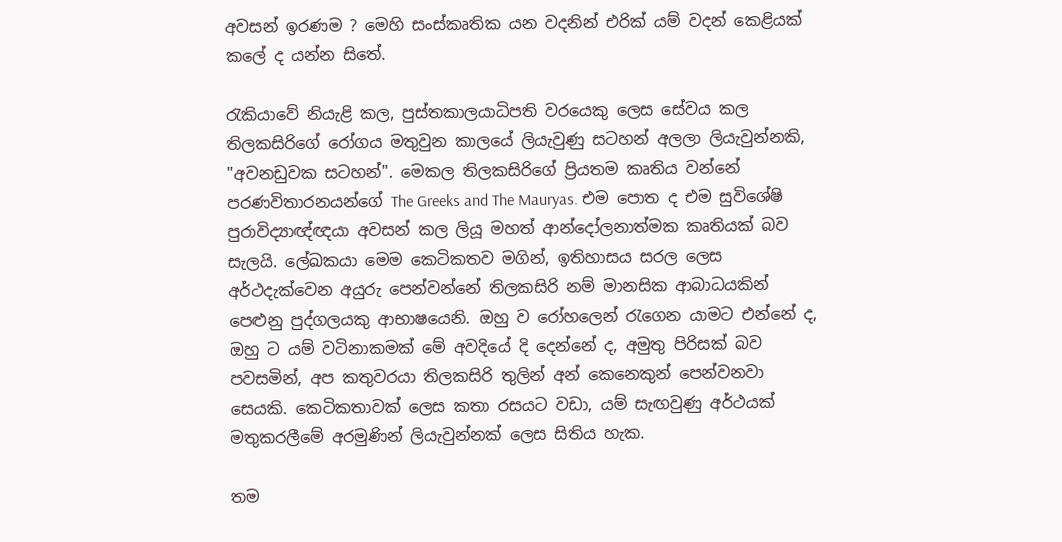අවසන් ඉරණම ? මෙහි සංස්කෘතික යන වදනින් එරික් යම් වදන් කෙළියක් කලේ ද යන්න සිතේ.

රැකියාවේ නියැළි කල, පුස්තකාලයාධිපති වරයෙකු ලෙස සේවය කල තිලකසිරිගේ රෝගය මතුවුන කාලයේ ලියැවුණු සටහන් අලලා ලියැවුන්නකි, "අවනඩුවක සටහන්". මෙකල තිලකසිරිගේ ප්‍රියතම කෘතිය වන්නේ පරණවිතාරනයන්ගේ The Greeks and The Mauryas. එම පොත ද එම සුවිශේෂි පුරාවිද්‍යාඥ්ඥයා අවසන් කල ලියූ මහත් ආන්දෝලනාත්මක කෘතියක් බව සැලයි. ලේඛකයා මෙම කෙටිකතව මගින්, ඉතිහාසය සරල ලෙස අර්ථදැක්වෙන අයුරු පෙන්වන්නේ තිලකසිරි නම් මානසික ආබාධයකින් පෙළුනු පුද්ගලයකු ආභාෂයෙනි. ඔහු ව රෝහලෙන් රැගෙන යාමට එන්නේ ද, ඔහු ට යම් වටිනාකමක් මේ අවදියේ දි දෙන්නේ ද, අමුතු පිරිසක් බව පවසමින්, අප කතුවරයා තිලකසිරි තුලින් අන් කෙනෙකුන් පෙන්වනවා සෙයකි. කෙටිකතාවක් ලෙස කතා රසයට වඩා, යම් සැඟවුණු අර්ථයක් මතුකරලීමේ අරමුණින් ලියැවුන්නක් ලෙස සිතිය හැක.

තම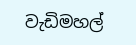වැඩිමහල්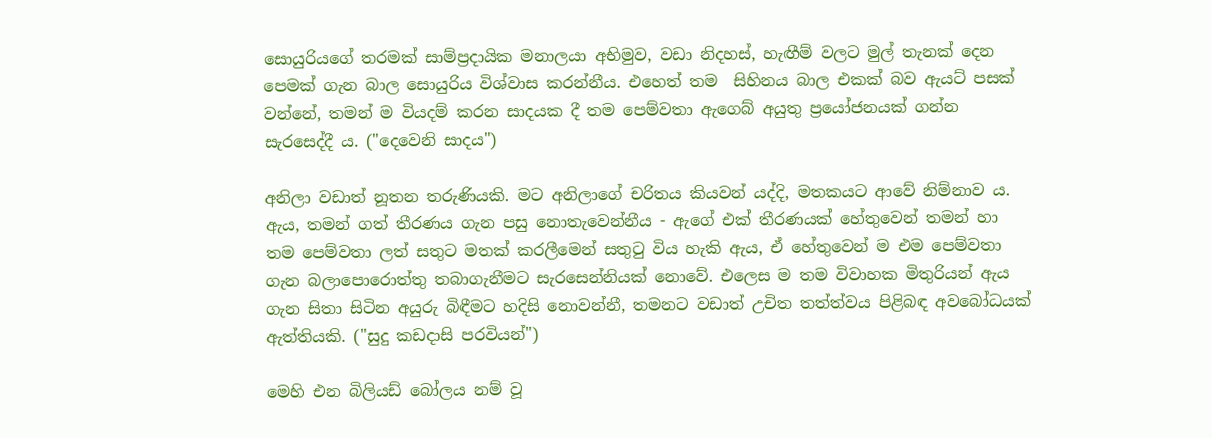සොයුරියගේ තරමක් සාම්ප්‍රදායික මනාලයා අභිමුව, වඩා නිදහස්, හැඟීම් වලට මුල් තැනක් දෙන පෙමක් ගැන බාල සොයුරිය විශ්වාස කරන්නීය. එහෙත් තම  සිහිනය බාල එකක් බව ඇයට් පසක් වන්නේ, තමන් ම වියදම් කරන සාදයක දී තම පෙම්වතා ඇගෙබ් අයුතු ප්‍රයෝජනයක් ගන්න සැරසෙද්දී ය. ("දෙවෙනි සාදය")

අනිලා වඩාත් නූතන තරුණියකි. මට අනිලාගේ චරිතය කියවන් යද්දි, මතකයට ආවේ නිම්නාව ය. ඇය, තමන් ගත් තීරණය ගැන පසු නොතැවෙන්නීය - ඇගේ එක් තීරණයක් හේතුවෙන් තමන් හා තම පෙම්වතා ලත් සතුට මතක් කරලීමෙන් සතුටු විය හැකි ඇය, ඒ හේතුවෙන් ම එම පෙම්වතා ගැන බලාපොරොත්තු තබාගැනීමට සැරසෙන්නියක් නොවේ. එලෙස ම තම විවාහක මිතුරියන් ඇය ගැන සිතා සිටින අයුරු බිඳීමට හදිසි නොවන්නී, තමනට වඩාත් උචිත තත්ත්වය පිළිබඳ අවබෝධයක් ඇත්තියකි. ("සුදු කඩදාසි පරවියන්")

මෙහි එන බිලියඩ් බෝලය නම් වූ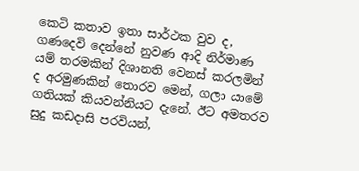කෙටි කතාව ඉතා සාර්ථක වුව ද,  ගණදෙවි දෙන්නේ නුවණ ආදි නිර්මාණ යම් තරමකින් දිශානති වෙනස් කරලමින් ද අරමුණකින් තොරව මෙන්, ගලා යාමේ ගතියක් කියවන්නියට දැනේ. ඊට අමතරව සුදු කඩදාසි පරවියන්,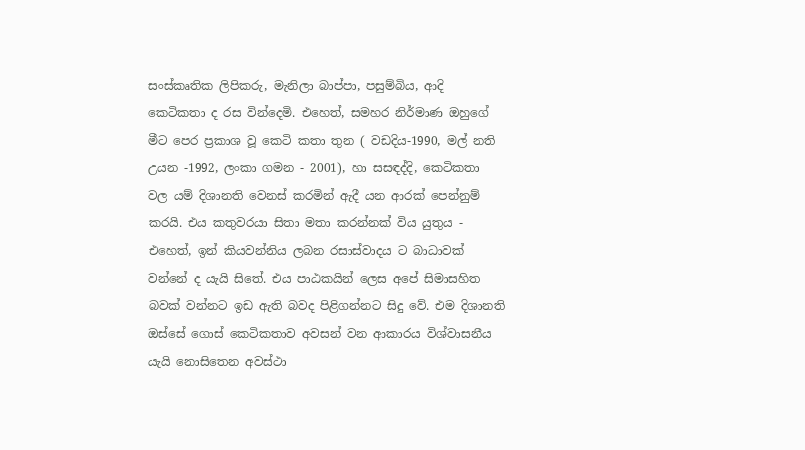සංස්කෘතික ලිපිකරු, මැනිලා බාප්පා, පසුම්බිය, ආදි කෙටිකතා ද රස වින්දෙමි. එහෙත්, සමහර නිර්මාණ ඔහුගේ මීට පෙර ප්‍රකාශ වූ කෙටි කතා තුන ( වඩදිය-1990, මල් නති උයන -1992, ලංකා ගමන - 2001), හා සසඳද්දි, කෙටිකතා වල යම් දිශානති වෙනස් කරමින් ඇදී යන ආරක් පෙන්නුම් කරයි. එය කතුවරයා සිතා මතා කරන්නක් විය යුතුය - එහෙත්, ඉන් කියවන්නිය ලබන රසාස්වාදය ට බාධාවක් වන්නේ ද යැයි සිතේ. එය පාඨකයින් ලෙස අපේ සිමාසහිත බවක් වන්නට ඉඩ ඇති බවද පිළිගන්නට සිදු වේ. එම දිශානති ඔස්සේ ගොස් කෙටිකතාව අවසන් වන ආකාරය විශ්වාසනීය යැයි නොසිතෙන අවස්ථා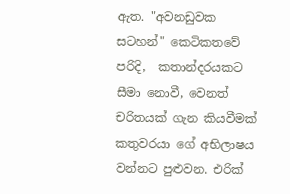ඇත. "අවනඩුවක සටහන්" කෙටිකතවේ පරිදි,  කතාන්දරයකට සීමා නොවී, වෙනත් චරිතයක් ගැන කියවීමක් කතුවරයා ගේ අභිලාෂය  වන්නට පුළුවන. එරික්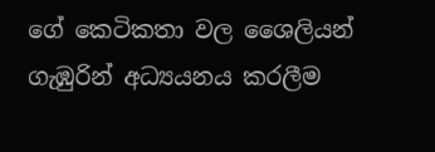ගේ කෙටිකතා වල ශෛලියන් ගැඹුරින් අධ්‍යයනය කරලීම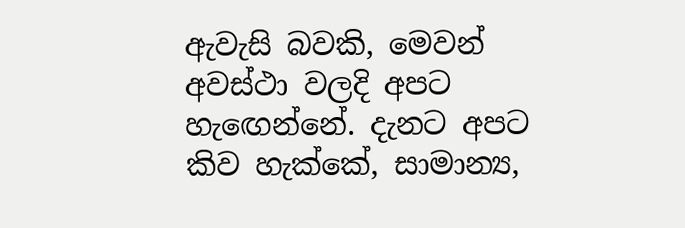ඇවැසි බවකි, මෙවන් අවස්ථා වලදි අපට හැඟෙන්නේ. දැනට අපට කිව හැක්කේ, සාමාන්‍ය,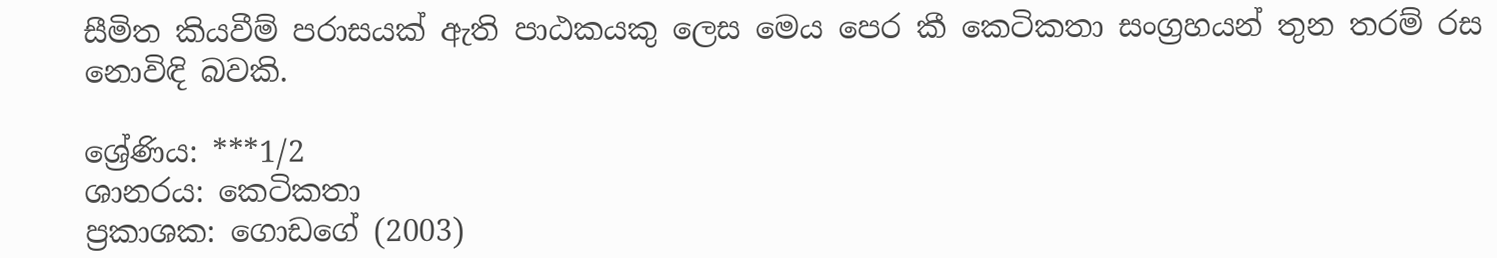සීමිත කියවීම් පරාසයක් ඇති පාඨකයකු ලෙස මෙය පෙර කී කෙටිකතා සංග්‍රහයන් තුන තරම් රස නොවිඳි බවකි.

ශ්‍රේණිය: ***1/2
ශානරය: කෙටිකතා
ප්‍රකාශක: ගොඩගේ (2003)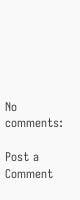No comments:

Post a Comment